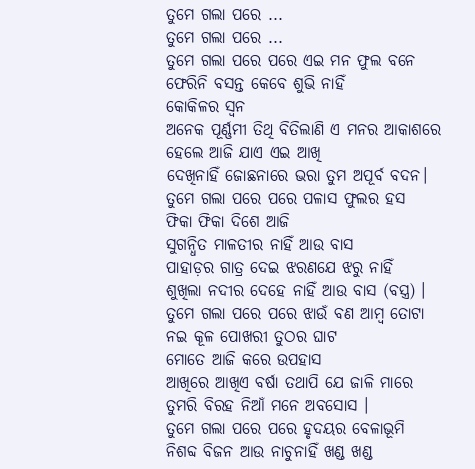ତୁମେ ଗଲା ପରେ ...
ତୁମେ ଗଲା ପରେ ...
ତୁମେ ଗଲା ପରେ ପରେ ଏଇ ମନ ଫୁଲ ବନେ
ଫେରିନି ବସନ୍ତ କେବେ ଶୁଭି ନାହିଁ
କୋକିଳର ସ୍ଵନ
ଅନେକ ପୂର୍ଣ୍ଣମୀ ତିଥି ବିତିଲାଣି ଏ ମନର ଆକାଶରେ
ହେଲେ ଆଜି ଯାଏ ଏଇ ଆଖି
ଦେଖିନାହିଁ ଜୋଛନାରେ ଭରା ତୁମ ଅପୂର୍ବ ବଦନ।
ତୁମେ ଗଲା ପରେ ପରେ ପଳାସ ଫୁଲର ହସ
ଫିକା ଫିକା ଦିଶେ ଆଜି
ସୁଗନ୍ଧିତ ମାଳତୀର ନାହିଁ ଆଉ ବାସ
ପାହାଡ଼ର ଗାତ୍ର ଦେଇ ଝରଣଯେ ଝରୁ ନାହିଁ
ଶୁଖିଲା ନଦୀର ଦେହେ ନାହିଁ ଆଉ ବାସ (ବସ୍ତ୍ର) ।
ତୁମେ ଗଲା ପରେ ପରେ ଝାଉଁ ବଣ ଆମ୍ବ ତୋଟା
ନଇ କୂଳ ପୋଖରୀ ତୁଠର ଘାଟ
ମୋତେ ଆଜି କରେ ଉପହାସ
ଆଖିରେ ଆଖିଏ ବର୍ଷା ତଥାପି ଯେ ଜାଳି ମାରେ
ତୁମରି ବିରହ ନିଆଁ ମନେ ଅବସୋସ ।
ତୁମେ ଗଲା ପରେ ପରେ ହୃଦୟର ବେଳାଭୂମି
ନିଶବ୍ଦ ବିଜନ ଆଉ ନାଚୁନାହିଁ ଖଣ୍ଡ ଖଣ୍ଡ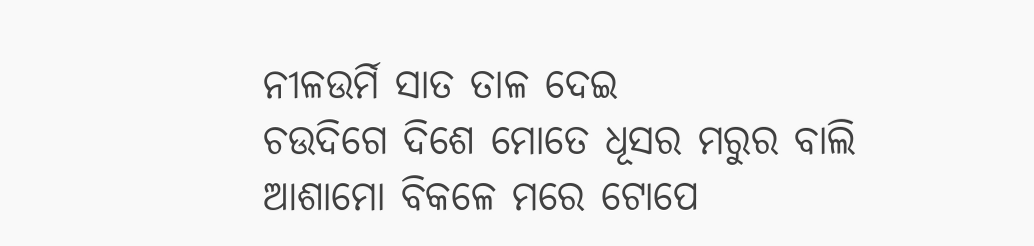ନୀଳଉର୍ମି ସାତ ତାଳ ଦେଇ
ଚଉଦିଗେ ଦିଶେ ମୋତେ ଧୂସର ମରୁର ବାଲି
ଆଶାମୋ ବିକଳେ ମରେ ଟୋପେ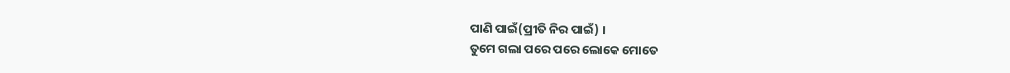ପାଣି ପାଇଁ(ପ୍ରୀତି ନିର ପାଇଁ) ।
ତୁମେ ଗଲା ପରେ ପରେ ଲୋକେ ମୋତେ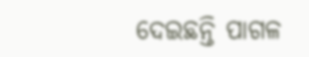ଦେଇଛନ୍ତି ପାଗଳ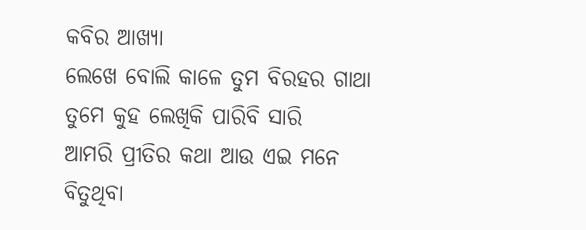କବିର ଆଖ୍ୟା
ଲେଖେ ବୋଲି କାଳେ ତୁମ ବିରହର ଗାଥା
ତୁମେ କୁହ ଲେଖିକି ପାରିବି ସାରି
ଆମରି ପ୍ରୀତିର କଥା ଆଉ ଏଇ ମନେ
ବିତୁଥିବା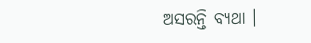ଅସରନ୍ତି ବ୍ୟଥା ।